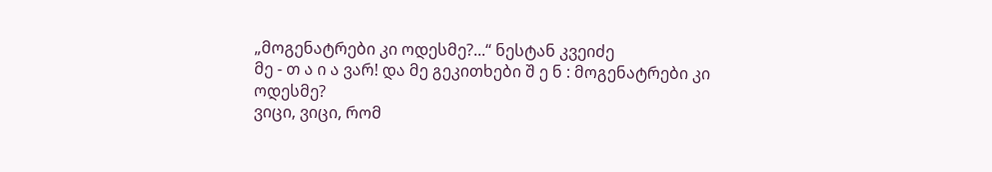„მოგენატრები კი ოდესმე?...“ ნესტან კვეიძე
მე - თ ა ი ა ვარ! და მე გეკითხები შ ე ნ : მოგენატრები კი ოდესმე?
ვიცი, ვიცი, რომ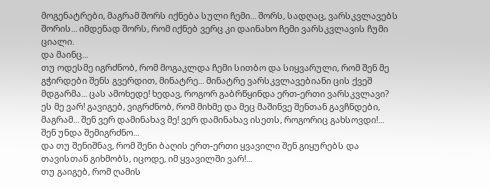მოგენატრები, მაგრამ შორს იქნება სული ჩემი... შორს, სადღაც, ვარსკვლავებს შორის... იმდენად შორს, რომ იქნებ ვერც კი დაინახო ჩემი ვარსკვლავის ჩუმი ციალი.
და მაინც...
თუ ოდესმე იგრძნობ, რომ მოგაკლდა ჩემი სითბო და სიყვარული, რომ შენ მე გჭირდები შენს გვერდით, მინატრე... მინატრე ვარსკვლავებიანი ცის ქვეშ მდგარმა... ცას ამოხედე! ხედავ, როგორ გაბრწყინდა ერთ-ერთი ვარსკვლავი? ეს მე ვარ! გავიგებ, ვიგრძნობ, რომ მიხმე და მეც მაშინვე შენთან გავჩნდები, მაგრამ... შენ ვერ დამინახავ მე! ვერ დამინახავ ისეთს, როგორიც გახსოვდი!... შენ უნდა შემიგრძნო...
და თუ შენიშნავ, რომ შენი ბაღის ერთ-ერთი ყვავილი შენ გიყურებს და თავისთან გიხმობს, იცოდე, იმ ყვავილში ვარ!...
თუ გაიგებ, რომ ღამის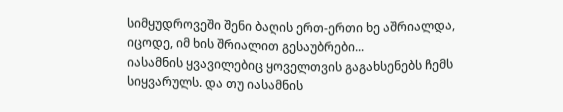სიმყუდროვეში შენი ბაღის ერთ-ერთი ხე აშრიალდა, იცოდე, იმ ხის შრიალით გესაუბრები...
იასამნის ყვავილებიც ყოველთვის გაგახსენებს ჩემს სიყვარულს. და თუ იასამნის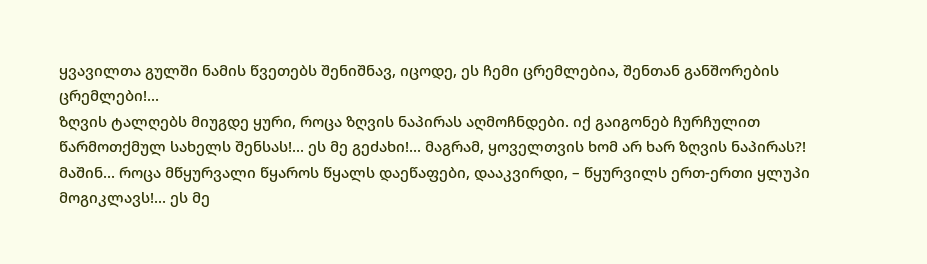ყვავილთა გულში ნამის წვეთებს შენიშნავ, იცოდე, ეს ჩემი ცრემლებია, შენთან განშორების ცრემლები!...
ზღვის ტალღებს მიუგდე ყური, როცა ზღვის ნაპირას აღმოჩნდები. იქ გაიგონებ ჩურჩულით წარმოთქმულ სახელს შენსას!... ეს მე გეძახი!... მაგრამ, ყოველთვის ხომ არ ხარ ზღვის ნაპირას?!
მაშინ... როცა მწყურვალი წყაროს წყალს დაეწაფები, დააკვირდი, – წყურვილს ერთ-ერთი ყლუპი მოგიკლავს!... ეს მე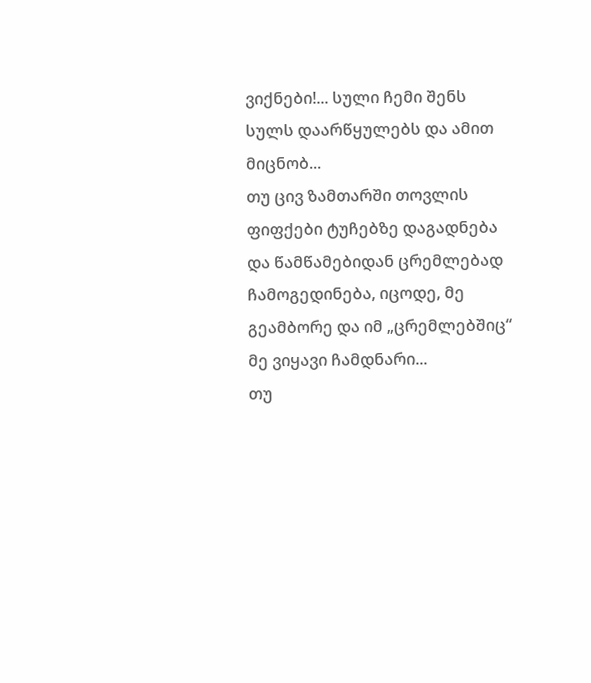ვიქნები!... სული ჩემი შენს სულს დაარწყულებს და ამით მიცნობ...
თუ ცივ ზამთარში თოვლის ფიფქები ტუჩებზე დაგადნება და წამწამებიდან ცრემლებად ჩამოგედინება, იცოდე, მე გეამბორე და იმ „ცრემლებშიც“ მე ვიყავი ჩამდნარი...
თუ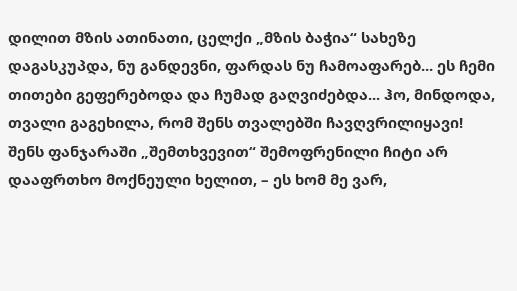დილით მზის ათინათი, ცელქი „მზის ბაჭია“ სახეზე დაგასკუპდა, ნუ განდევნი, ფარდას ნუ ჩამოაფარებ... ეს ჩემი თითები გეფერებოდა და ჩუმად გაღვიძებდა... ჰო, მინდოდა, თვალი გაგეხილა, რომ შენს თვალებში ჩავღვრილიყავი!
შენს ფანჯარაში „შემთხვევით“ შემოფრენილი ჩიტი არ დააფრთხო მოქნეული ხელით, – ეს ხომ მე ვარ,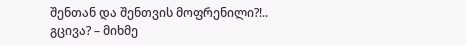შენთან და შენთვის მოფრენილი?!..
გცივა? – მიხმე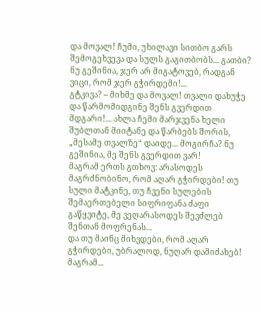და მოვალ! ჩუმი, უხილავი სითბო გარს შემოგეხვევა და სულს გაგითბობს... გათბი? ნუ გეშინია, ჯერ არ მიგატოვებ, რადგან ვიცი, რომ ჯერ გჭირდემი!...
გტკივა? – მიხმე და მოვალ! თვალი დახუჭე და წარმომიდგინე შენს გვერდით მდგარი!... ახლა ჩემი მარჯვენა ხელი შუბლთან მიიტანე და წარბებს შორის, „მესამე თვალზე“ დაიდე... მოგირჩა? ნუ გეშინია, მე შენს გვერდით ვარ!
მაგრამ ერთს გთხოვ: არასოდეს მაგრძნობინო, რომ აღარ გჭირდები! თუ სული მატკინე, თუ ჩვენი სულების შემაერთებელი სიფრიფანა ძაფი გაწყვიტე, მე ვეღარასოდეს შევძლებ შენთან მოფრენას...
და თუ მაინც მიხვდები, რომ აღარ გჭირდები, უბრალოდ, ნუღარ დამიძახებ! მაგრამ...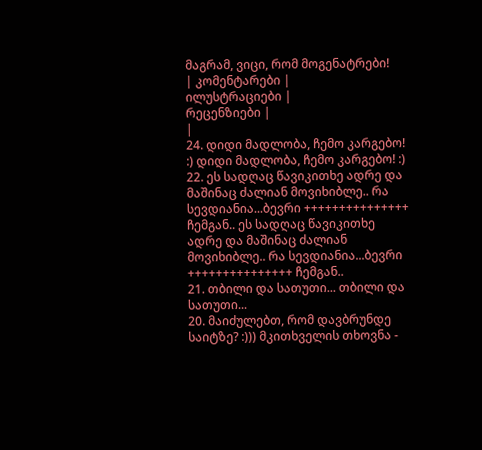მაგრამ, ვიცი, რომ მოგენატრები!
| კომენტარები |
ილუსტრაციები |
რეცენზიები |
|
24. დიდი მადლობა, ჩემო კარგებო! :) დიდი მადლობა, ჩემო კარგებო! :)
22. ეს სადღაც წავიკითხე ადრე და მაშინაც ძალიან მოვიხიბლე.. რა სევდიანია...ბევრი +++++++++++++++ ჩემგან.. ეს სადღაც წავიკითხე ადრე და მაშინაც ძალიან მოვიხიბლე.. რა სევდიანია...ბევრი +++++++++++++++ ჩემგან..
21. თბილი და სათუთი... თბილი და სათუთი...
20. მაიძულებთ, რომ დავბრუნდე საიტზე? :))) მკითხველის თხოვნა -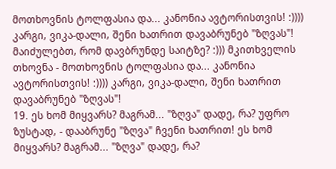მოთხოვნის ტოლფასია და... კანონია ავტორისთვის! :)))) კარგი, ვიკა-დალი, შენი ხათრით დავაბრუნებ "ზღვას"! მაიძულებთ, რომ დავბრუნდე საიტზე? :))) მკითხველის თხოვნა - მოთხოვნის ტოლფასია და... კანონია ავტორისთვის! :)))) კარგი, ვიკა-დალი, შენი ხათრით დავაბრუნებ "ზღვას"!
19. ეს ხომ მიყვარს? მაგრამ... "ზღვა" დადე, რა? უფრო ზუსტად, - დააბრუნე "ზღვა" ჩვენი ხათრით! ეს ხომ მიყვარს? მაგრამ... "ზღვა" დადე, რა?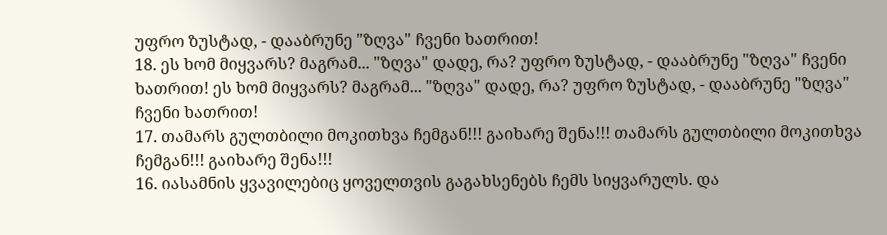უფრო ზუსტად, - დააბრუნე "ზღვა" ჩვენი ხათრით!
18. ეს ხომ მიყვარს? მაგრამ... "ზღვა" დადე, რა? უფრო ზუსტად, - დააბრუნე "ზღვა" ჩვენი ხათრით! ეს ხომ მიყვარს? მაგრამ... "ზღვა" დადე, რა? უფრო ზუსტად, - დააბრუნე "ზღვა" ჩვენი ხათრით!
17. თამარს გულთბილი მოკითხვა ჩემგან!!! გაიხარე შენა!!! თამარს გულთბილი მოკითხვა ჩემგან!!! გაიხარე შენა!!!
16. იასამნის ყვავილებიც ყოველთვის გაგახსენებს ჩემს სიყვარულს. და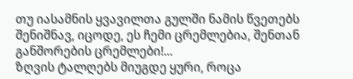თუ იასამნის ყვავილთა გულში ნამის წვეთებს შენიშნავ, იცოდე, ეს ჩემი ცრემლებია, შენთან განშორების ცრემლები!...
ზღვის ტალღებს მიუგდე ყური, როცა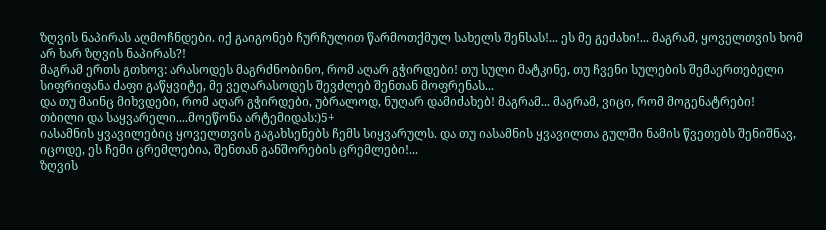ზღვის ნაპირას აღმოჩნდები. იქ გაიგონებ ჩურჩულით წარმოთქმულ სახელს შენსას!... ეს მე გეძახი!... მაგრამ, ყოველთვის ხომ არ ხარ ზღვის ნაპირას?!
მაგრამ ერთს გთხოვ: არასოდეს მაგრძნობინო, რომ აღარ გჭირდები! თუ სული მატკინე, თუ ჩვენი სულების შემაერთებელი სიფრიფანა ძაფი გაწყვიტე, მე ვეღარასოდეს შევძლებ შენთან მოფრენას...
და თუ მაინც მიხვდები, რომ აღარ გჭირდები, უბრალოდ, ნუღარ დამიძახებ! მაგრამ... მაგრამ, ვიცი, რომ მოგენატრები!
თბილი და საყვარელი....მოეწონა არტემიდას:)5+
იასამნის ყვავილებიც ყოველთვის გაგახსენებს ჩემს სიყვარულს. და თუ იასამნის ყვავილთა გულში ნამის წვეთებს შენიშნავ, იცოდე, ეს ჩემი ცრემლებია, შენთან განშორების ცრემლები!...
ზღვის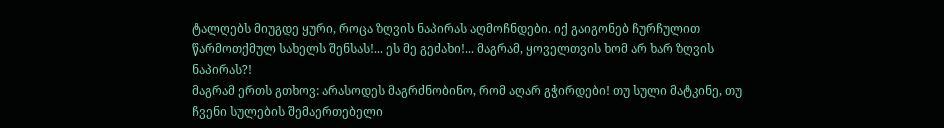ტალღებს მიუგდე ყური, როცა ზღვის ნაპირას აღმოჩნდები. იქ გაიგონებ ჩურჩულით წარმოთქმულ სახელს შენსას!... ეს მე გეძახი!... მაგრამ, ყოველთვის ხომ არ ხარ ზღვის ნაპირას?!
მაგრამ ერთს გთხოვ: არასოდეს მაგრძნობინო, რომ აღარ გჭირდები! თუ სული მატკინე, თუ ჩვენი სულების შემაერთებელი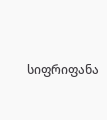სიფრიფანა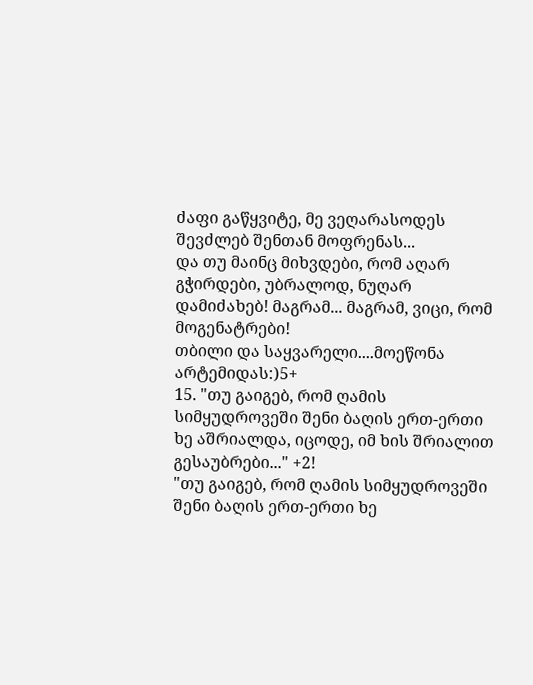ძაფი გაწყვიტე, მე ვეღარასოდეს შევძლებ შენთან მოფრენას...
და თუ მაინც მიხვდები, რომ აღარ გჭირდები, უბრალოდ, ნუღარ დამიძახებ! მაგრამ... მაგრამ, ვიცი, რომ მოგენატრები!
თბილი და საყვარელი....მოეწონა არტემიდას:)5+
15. "თუ გაიგებ, რომ ღამის სიმყუდროვეში შენი ბაღის ერთ-ერთი ხე აშრიალდა, იცოდე, იმ ხის შრიალით გესაუბრები..." +2!
"თუ გაიგებ, რომ ღამის სიმყუდროვეში შენი ბაღის ერთ-ერთი ხე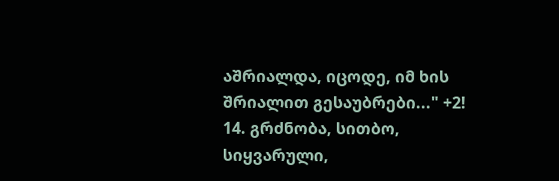აშრიალდა, იცოდე, იმ ხის შრიალით გესაუბრები..." +2!
14. გრძნობა, სითბო, სიყვარული,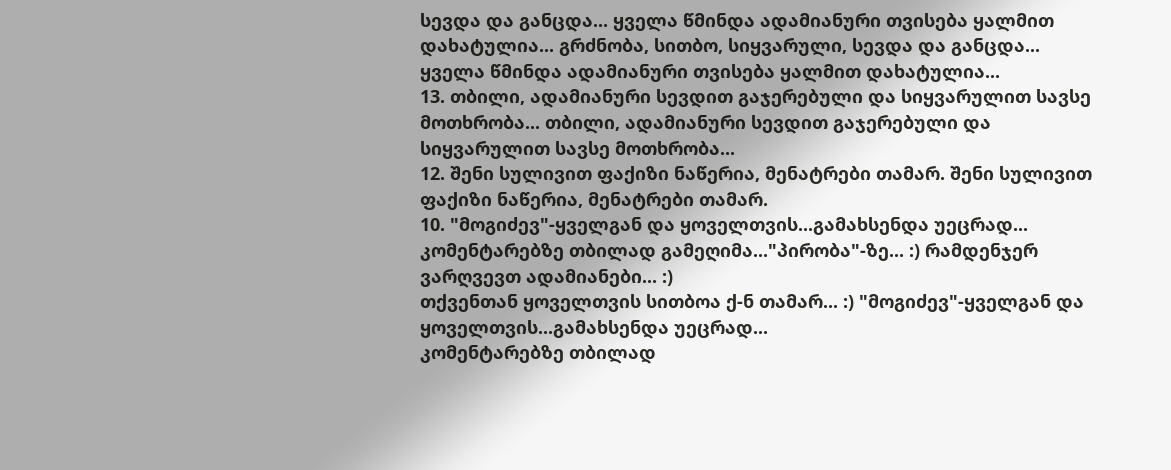სევდა და განცდა... ყველა წმინდა ადამიანური თვისება ყალმით დახატულია... გრძნობა, სითბო, სიყვარული, სევდა და განცდა... ყველა წმინდა ადამიანური თვისება ყალმით დახატულია...
13. თბილი, ადამიანური სევდით გაჯერებული და სიყვარულით სავსე მოთხრობა... თბილი, ადამიანური სევდით გაჯერებული და სიყვარულით სავსე მოთხრობა...
12. შენი სულივით ფაქიზი ნაწერია, მენატრები თამარ. შენი სულივით ფაქიზი ნაწერია, მენატრები თამარ.
10. "მოგიძევ"-ყველგან და ყოველთვის...გამახსენდა უეცრად...
კომენტარებზე თბილად გამეღიმა..."პირობა"-ზე... :) რამდენჯერ ვარღვევთ ადამიანები... :)
თქვენთან ყოველთვის სითბოა ქ-ნ თამარ... :) "მოგიძევ"-ყველგან და ყოველთვის...გამახსენდა უეცრად...
კომენტარებზე თბილად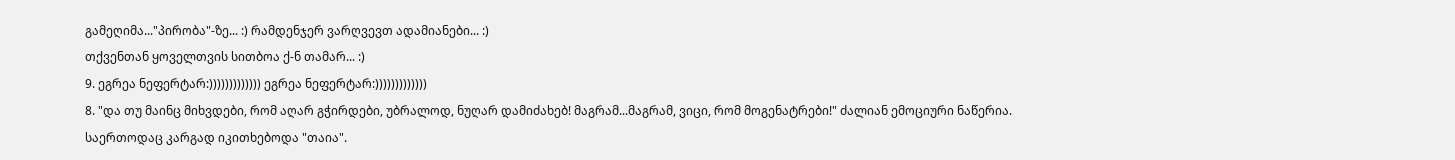გამეღიმა..."პირობა"-ზე... :) რამდენჯერ ვარღვევთ ადამიანები... :)
თქვენთან ყოველთვის სითბოა ქ-ნ თამარ... :)
9. ეგრეა ნეფერტარ:))))))))))))) ეგრეა ნეფერტარ:)))))))))))))
8. "და თუ მაინც მიხვდები, რომ აღარ გჭირდები, უბრალოდ, ნუღარ დამიძახებ! მაგრამ...მაგრამ, ვიცი, რომ მოგენატრები!" ძალიან ემოციური ნაწერია. საერთოდაც კარგად იკითხებოდა "თაია".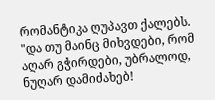რომანტიკა ღუპავთ ქალებს. "და თუ მაინც მიხვდები, რომ აღარ გჭირდები, უბრალოდ, ნუღარ დამიძახებ!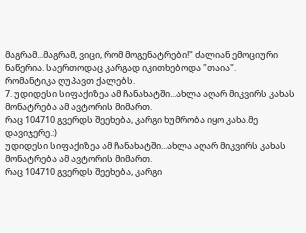მაგრამ...მაგრამ, ვიცი, რომ მოგენატრები!" ძალიან ემოციური ნაწერია. საერთოდაც კარგად იკითხებოდა "თაია".
რომანტიკა ღუპავთ ქალებს.
7. უდიდესი სიფაქიზეა ამ ჩანახატში...ახლა აღარ მიკვირს კახას მონატრება ამ ავტორის მიმართ.
რაც 104710 გვერდს შეეხება, კარგი ხუმრობა იყო კახა.მე დავიჯერე.:)
უდიდესი სიფაქიზეა ამ ჩანახატში...ახლა აღარ მიკვირს კახას მონატრება ამ ავტორის მიმართ.
რაც 104710 გვერდს შეეხება, კარგი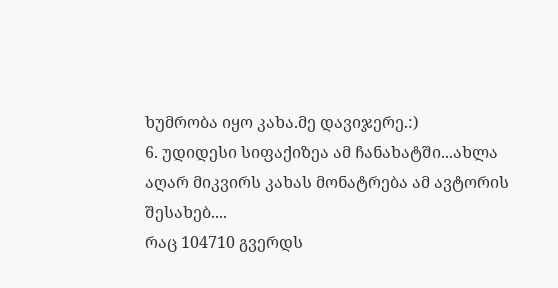ხუმრობა იყო კახა.მე დავიჯერე.:)
6. უდიდესი სიფაქიზეა ამ ჩანახატში...ახლა აღარ მიკვირს კახას მონატრება ამ ავტორის შესახებ....
რაც 104710 გვერდს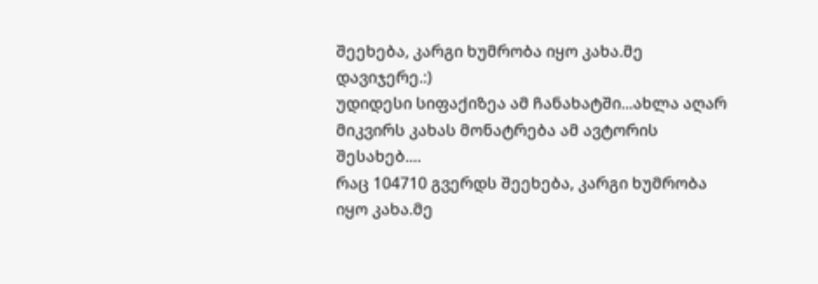შეეხება, კარგი ხუმრობა იყო კახა.მე დავიჯერე.:)
უდიდესი სიფაქიზეა ამ ჩანახატში...ახლა აღარ მიკვირს კახას მონატრება ამ ავტორის შესახებ....
რაც 104710 გვერდს შეეხება, კარგი ხუმრობა იყო კახა.მე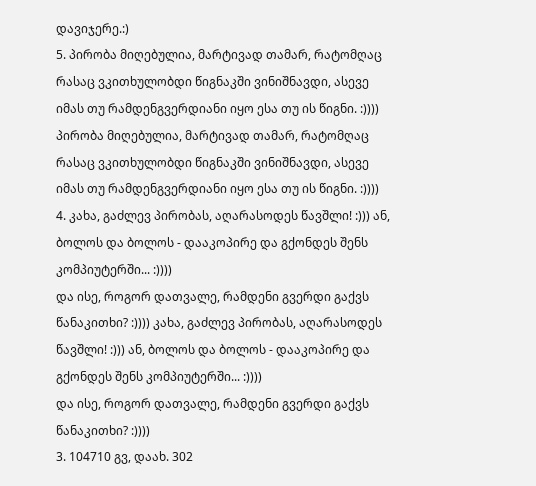დავიჯერე.:)
5. პირობა მიღებულია, მარტივად თამარ, რატომღაც რასაც ვკითხულობდი წიგნაკში ვინიშნავდი, ასევე იმას თუ რამდენგვერდიანი იყო ესა თუ ის წიგნი. :)))) პირობა მიღებულია, მარტივად თამარ, რატომღაც რასაც ვკითხულობდი წიგნაკში ვინიშნავდი, ასევე იმას თუ რამდენგვერდიანი იყო ესა თუ ის წიგნი. :))))
4. კახა, გაძლევ პირობას, აღარასოდეს წავშლი! :))) ან, ბოლოს და ბოლოს - დააკოპირე და გქონდეს შენს კომპიუტერში... :))))
და ისე, როგორ დათვალე, რამდენი გვერდი გაქვს წანაკითხი? :)))) კახა, გაძლევ პირობას, აღარასოდეს წავშლი! :))) ან, ბოლოს და ბოლოს - დააკოპირე და გქონდეს შენს კომპიუტერში... :))))
და ისე, როგორ დათვალე, რამდენი გვერდი გაქვს წანაკითხი? :))))
3. 104710 გვ, დაახ. 302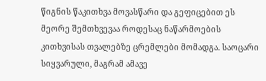წიგნის წაკითხვა მოვასწარი და გეფიცებით ეს მეორე შემთხვევაა როდესაც ნაწარმოების კითხვისას თვალებზე ცრემლები მომადგა. საოცარი სიყვარული, მაგრამ ამავე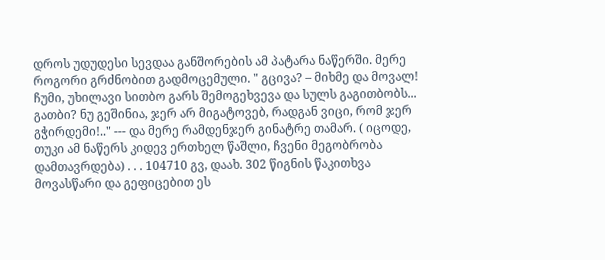დროს უდუდესი სევდაა განშორების ამ პატარა ნაწერში. მერე როგორი გრძნობით გადმოცემული. " გცივა? – მიხმე და მოვალ! ჩუმი, უხილავი სითბო გარს შემოგეხვევა და სულს გაგითბობს... გათბი? ნუ გეშინია, ჯერ არ მიგატოვებ, რადგან ვიცი, რომ ჯერ გჭირდემი!.." --- და მერე რამდენჯერ გინატრე თამარ. ( იცოდე, თუკი ამ ნაწერს კიდევ ერთხელ წაშლი, ჩვენი მეგობრობა დამთავრდება) . . . 104710 გვ, დაახ. 302 წიგნის წაკითხვა მოვასწარი და გეფიცებით ეს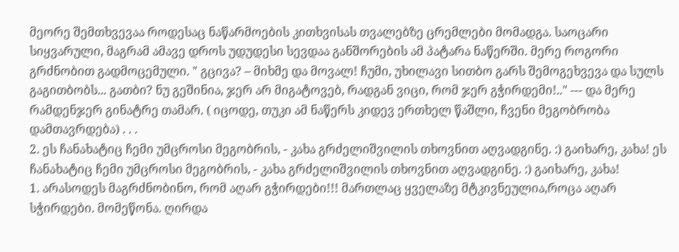მეორე შემთხვევაა როდესაც ნაწარმოების კითხვისას თვალებზე ცრემლები მომადგა. საოცარი სიყვარული, მაგრამ ამავე დროს უდუდესი სევდაა განშორების ამ პატარა ნაწერში. მერე როგორი გრძნობით გადმოცემული. " გცივა? – მიხმე და მოვალ! ჩუმი, უხილავი სითბო გარს შემოგეხვევა და სულს გაგითბობს... გათბი? ნუ გეშინია, ჯერ არ მიგატოვებ, რადგან ვიცი, რომ ჯერ გჭირდემი!.." --- და მერე რამდენჯერ გინატრე თამარ. ( იცოდე, თუკი ამ ნაწერს კიდევ ერთხელ წაშლი, ჩვენი მეგობრობა დამთავრდება) . . .
2. ეს ჩანახატიც ჩემი უმცროსი მეგობრის, - კახა გრძელიშვილის თხოვნით აღვადგინე. :) გაიხარე, კახა! ეს ჩანახატიც ჩემი უმცროსი მეგობრის, - კახა გრძელიშვილის თხოვნით აღვადგინე. :) გაიხარე, კახა!
1. არასოდეს მაგრძნობინო, რომ აღარ გჭირდები!!! მართლაც ყველაზე მტკივნეულია,როცა აღარ სჭირდები. მომეწონა. ღირდა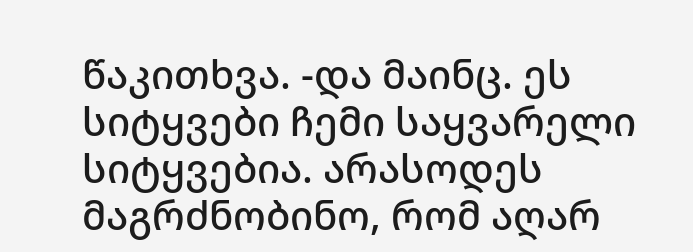წაკითხვა. -და მაინც. ეს სიტყვები ჩემი საყვარელი სიტყვებია. არასოდეს მაგრძნობინო, რომ აღარ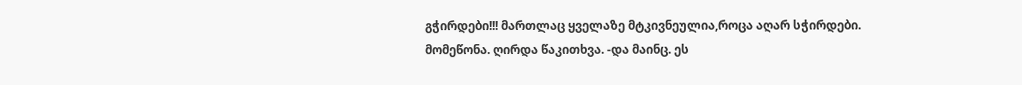გჭირდები!!! მართლაც ყველაზე მტკივნეულია,როცა აღარ სჭირდები. მომეწონა. ღირდა წაკითხვა. -და მაინც. ეს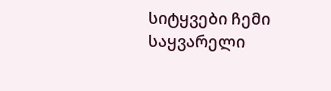სიტყვები ჩემი საყვარელი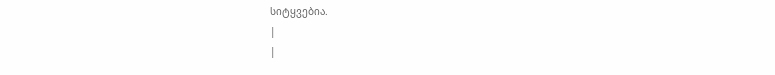სიტყვებია.
|
|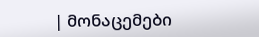| მონაცემები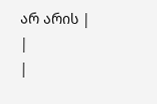არ არის |
|
|